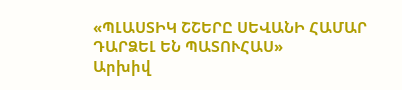«ՊԼԱՍՏԻԿ ՇՇԵՐԸ ՍԵՎԱՆԻ ՀԱՄԱՐ ԴԱՐՁԵԼ ԵՆ ՊԱՏՈՒՀԱՍ»
Արխիվ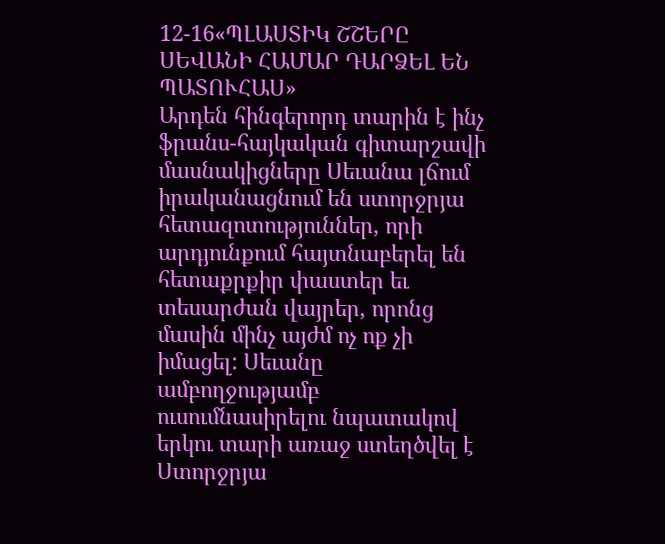12-16«ՊԼԱՍՏԻԿ ՇՇԵՐԸ ՍԵՎԱՆԻ ՀԱՄԱՐ ԴԱՐՁԵԼ ԵՆ ՊԱՏՈՒՀԱՍ»
Արդեն հինգերորդ տարին է ինչ ֆրանս-հայկական գիտարշավի մասնակիցները Սեւանա լճում իրականացնում են ստորջրյա հետազոտություններ, որի արդյունքում հայտնաբերել են հետաքրքիր փաստեր եւ տեսարժան վայրեր, որոնց մասին մինչ այժմ ոչ ոք չի իմացել: Սեւանը ամբողջությամբ ուսումնասիրելու նպատակով երկու տարի առաջ ստեղծվել է Ստորջրյա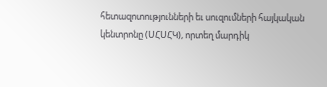հետազոտությունների եւ սուզումների հայկական կենտրոնը (ՍՀՍՀԿ), որտեղ մարդիկ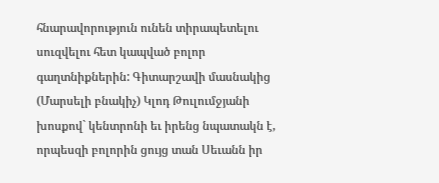հնարավորություն ունեն տիրապետելու սուզվելու հետ կապված բոլոր գաղտնիքներին: Գիտարշավի մասնակից (Մարսելի բնակիչ) Կլոդ Թուլումջյանի խոսքով` կենտրոնի եւ իրենց նպատակն է, որպեսզի բոլորին ցույց տան Սեւանն իր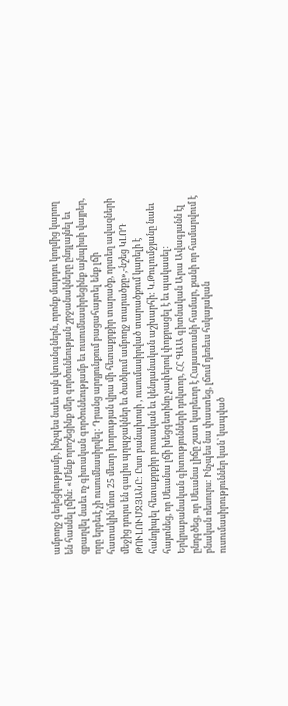ամբողջ գեղեցկությամբ, ինչպես նաեւ այն վտանգներն, որոնք մարդու կողմից կարող են հասնել լճին: «Մենք որոշեցինք մեր գործունեության շրջանակները ընդլայնել եւ զբաղվել նաեւ ոչ գիտական գործունեությամբ եւ ուսումնասիրեցինք այնպիսի վայրեր, որը երբեւէ չի ուսումնասիրվել: Դրանց արդյունքում բացահայտել ենք լճի հատակին`մոտ 25 մետր խորության վրա մի հետաքրքիր տարածք, որտեղ ավազների մեջից դուրս են գալիս պղպջակներ եւ ծածկում ամբողջ տարածքը»,-նշեց ԿԼՈԴ ԹՈՒԼՈՒՄՋՅԱՆԸ: Ըստ բանախոսի , ուսումասիրված տարածքում կարելի է հանդիպել հետաքրքիր բուսական եւ կենդանական աշխարհի: Կ.Թուլումջյանը նաեւ հայտնեց, որ Սեւանա լճի խեցգետինը չափերով փոքրացել է եւ պակասել:
Երկրաբանական գիտությունների դոկտոր, ՀՀ ԳԱԱ գիտնական Արա Ավագյանն էլ ընդգծեց, որ Սեւանա լիճը շատ կարեւոր է Հայաստանի համար, քանի որ համարվում է բնական ռեսուրս: Ինչպես նա փաստեց, լճում դեռեւս հսկայական ուսումասիրություններ կան` կապված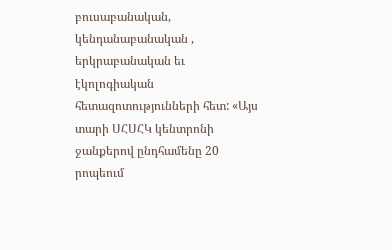բուսաբանական, կենդանաբանական , երկրաբանական եւ էկոլոգիական հետազոտությունների հետ: «Այս տարի ՍՀՍՀԿ կենտրոնի ջանքերով ընդհամենը 20 րոպեում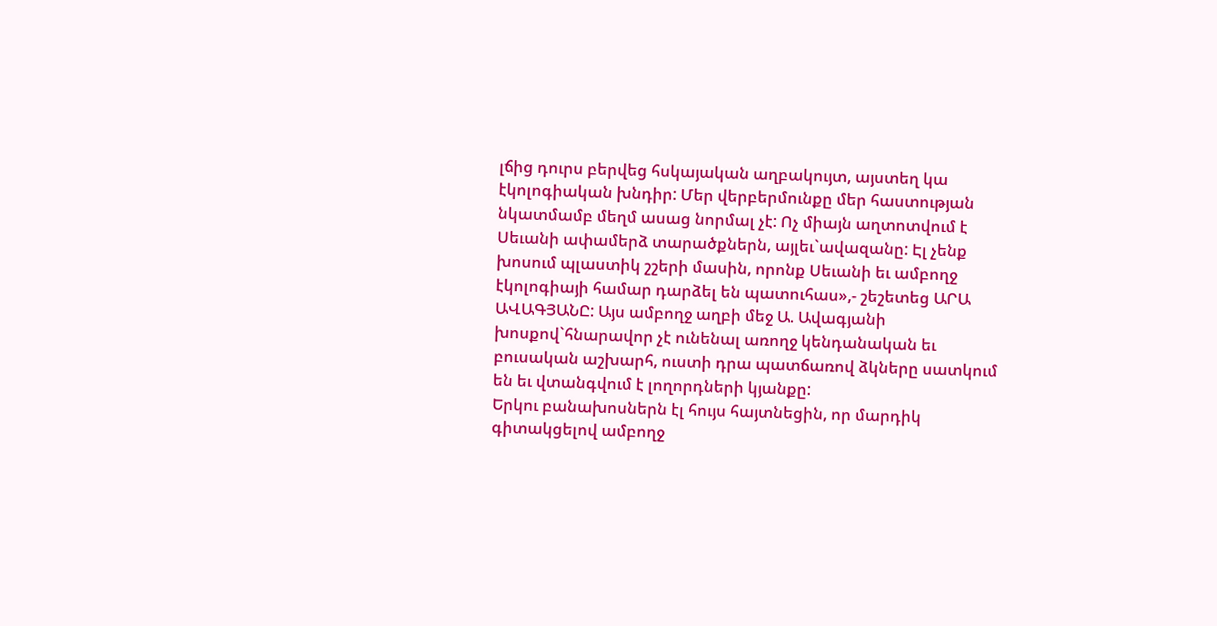լճից դուրս բերվեց հսկայական աղբակույտ, այստեղ կա էկոլոգիական խնդիր: Մեր վերբերմունքը մեր հաստության նկատմամբ մեղմ ասաց նորմալ չէ: Ոչ միայն աղտոտվում է Սեւանի ափամերձ տարածքներն, այլեւ`ավազանը: Էլ չենք խոսում պլաստիկ շշերի մասին, որոնք Սեւանի եւ ամբողջ էկոլոգիայի համար դարձել են պատուհաս»,- շեշետեց ԱՐԱ ԱՎԱԳՅԱՆԸ: Այս ամբողջ աղբի մեջ Ա. Ավագյանի խոսքով`հնարավոր չէ ունենալ առողջ կենդանական եւ բուսական աշխարհ, ուստի դրա պատճառով ձկները սատկում են եւ վտանգվում է լողորդների կյանքը:
Երկու բանախոսներն էլ հույս հայտնեցին, որ մարդիկ գիտակցելով ամբողջ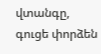վտանգը, գուցե փորձեն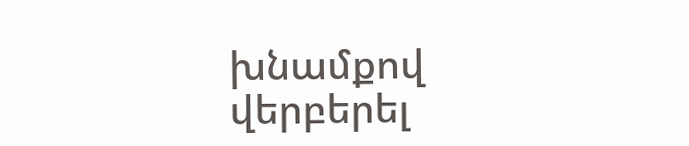խնամքով վերբերել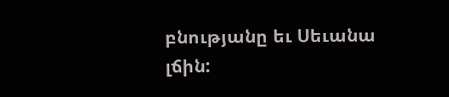բնությանը եւ Սեւանա լճին: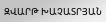ԶՎԱՐԹ ԽԱՉԱՏՐՅԱՆ